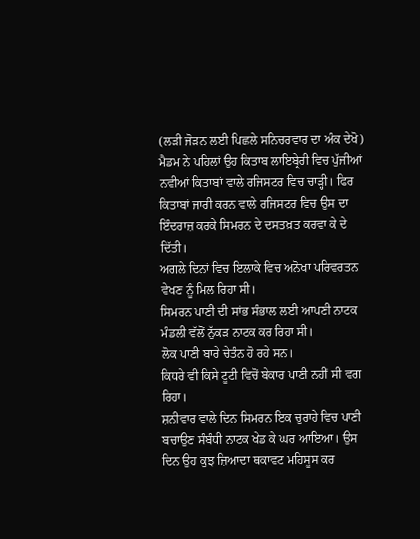(ਲੜੀ ਜੋੜਨ ਲਈ ਪਿਛਲੇ ਸਨਿਚਰਵਾਰ ਦਾ ਅੰਕ ਦੇਖੋ)
ਮੈਡਮ ਨੇ ਪਹਿਲਾਂ ਉਹ ਕਿਤਾਬ ਲਾਇਬ੍ਰੇਰੀ ਵਿਚ ਪੁੱਜੀਆਂ ਨਵੀਆਂ ਕਿਤਾਬਾਂ ਵਾਲੇ ਰਜਿਸਟਰ ਵਿਚ ਚਾੜ੍ਹੀ। ਫਿਰ ਕਿਤਾਬਾਂ ਜਾਰੀ ਕਰਨ ਵਾਲੇ ਰਜਿਸਟਰ ਵਿਚ ਉਸ ਦਾ ਇੰਦਰਾਜ਼ ਕਰਕੇ ਸਿਮਰਨ ਦੇ ਦਸਤਖ਼ਤ ਕਰਵਾ ਕੇ ਦੇ ਦਿੱਤੀ।
ਅਗਲੇ ਦਿਨਾਂ ਵਿਚ ਇਲਾਕੇ ਵਿਚ ਅਨੋਖਾ ਪਰਿਵਰਤਨ ਵੇਖਣ ਨੂੰ ਮਿਲ ਰਿਹਾ ਸੀ।
ਸਿਮਰਨ ਪਾਣੀ ਦੀ ਸਾਂਭ ਸੰਭਾਲ ਲਈ ਆਪਣੀ ਨਾਟਕ ਮੰਡਲੀ ਵੱਲੋਂ ਨੁੱਕੜ ਨਾਟਕ ਕਰ ਰਿਹਾ ਸੀ।
ਲੋਕ ਪਾਣੀ ਬਾਰੇ ਚੇਤੰਨ ਹੋ ਰਹੇ ਸਨ।
ਕਿਧਰੇ ਵੀ ਕਿਸੇ ਟੂਟੀ ਵਿਚੋਂ ਬੇਕਾਰ ਪਾਣੀ ਨਹੀਂ ਸੀ ਵਗ ਰਿਹਾ।
ਸ਼ਨੀਵਾਰ ਵਾਲੇ ਦਿਨ ਸਿਮਰਨ ਇਕ ਚੁਰਾਹੇ ਵਿਚ ਪਾਣੀ ਬਚਾਉਣ ਸੰਬੰਧੀ ਨਾਟਕ ਖੇਡ ਕੇ ਘਰ ਆਇਆ। ਉਸ ਦਿਨ ਉਹ ਕੁਝ ਜ਼ਿਆਦਾ ਥਕਾਵਟ ਮਹਿਸੂਸ ਕਰ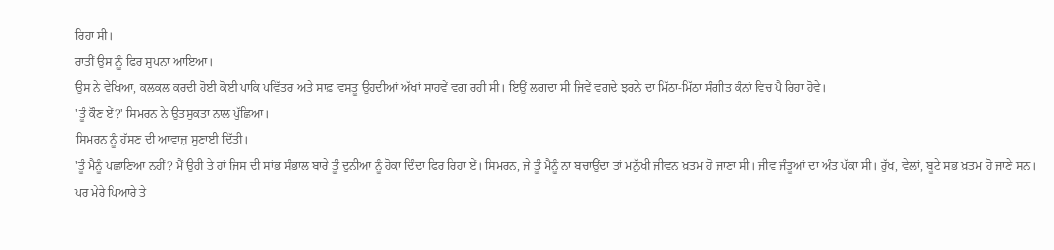ਰਿਹਾ ਸੀ।
ਰਾਤੀਂ ਉਸ ਨੂੰ ਫਿਰ ਸੁਪਨਾ ਆਇਆ।
ਉਸ ਨੇ ਵੇਖਿਆ, ਕਲਕਲ ਕਰਦੀ ਹੋਈ ਕੋਈ ਪਾਕਿ ਪਵਿੱਤਰ ਅਤੇ ਸਾਫ਼ ਵਸਤੂ ਉਹਦੀਆਂ ਅੱਖਾਂ ਸਾਹਵੇਂ ਵਗ ਰਹੀ ਸੀ। ਇਉਂ ਲਗਦਾ ਸੀ ਜਿਵੇਂ ਵਗਦੇ ਝਰਨੇ ਦਾ ਮਿੱਠਾ-ਮਿੱਠਾ ਸੰਗੀਤ ਕੰਨਾਂ ਵਿਚ ਪੈ ਰਿਹਾ ਹੋਵੇ।
'ਤੂੰ ਕੌਣ ਏਂ?' ਸਿਮਰਨ ਨੇ ਉਤਸੁਕਤਾ ਨਾਲ ਪੁੱਛਿਆ।
ਸਿਮਰਨ ਨੂੰ ਹੱਸਣ ਦੀ ਆਵਾਜ਼ ਸੁਣਾਈ ਦਿੱਤੀ।
'ਤੂੰ ਮੈਨੂੰ ਪਛਾਣਿਆ ਨਹੀਂ? ਮੈਂ ਉਹੀ ਤੇ ਹਾਂ ਜਿਸ ਦੀ ਸਾਂਭ ਸੰਭਾਲ ਬਾਰੇ ਤੂੰ ਦੁਨੀਆ ਨੂੰ ਹੋਕਾ ਦਿੰਦਾ ਫਿਰ ਰਿਹਾ ਏਂ। ਸਿਮਰਨ, ਜੇ ਤੂੰ ਮੈਨੂੰ ਨਾ ਬਚਾਉਂਦਾ ਤਾਂ ਮਨੁੱਖੀ ਜੀਵਨ ਖ਼ਤਮ ਹੋ ਜਾਣਾ ਸੀ। ਜੀਵ ਜੰਤੂਆਂ ਦਾ ਅੰਤ ਪੱਕਾ ਸੀ। ਰੁੱਖ, ਵੇਲਾਂ, ਬੂਟੇ ਸਭ ਖ਼ਤਮ ਹੋ ਜਾਣੇ ਸਨ। ਪਰ ਮੇਰੇ ਪਿਆਰੇ ਤੇ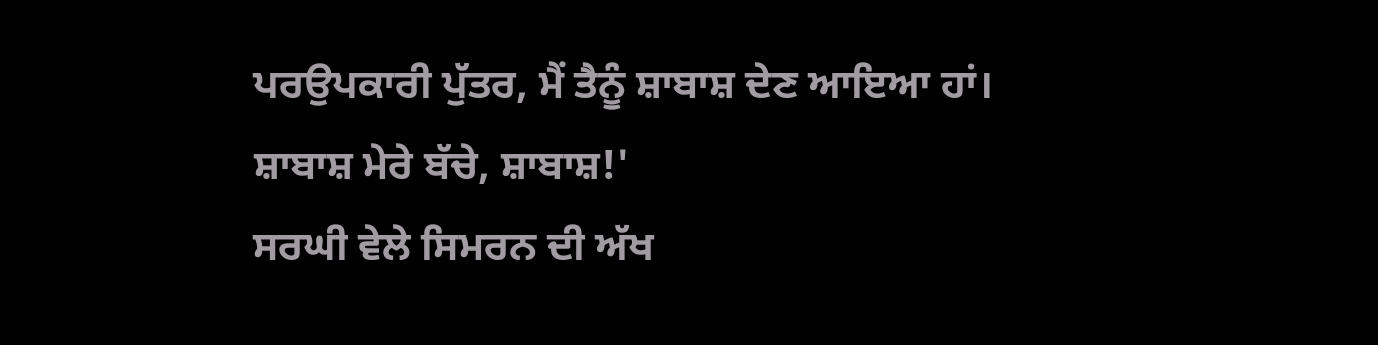ਪਰਉਪਕਾਰੀ ਪੁੱਤਰ, ਮੈਂ ਤੈਨੂੰ ਸ਼ਾਬਾਸ਼ ਦੇਣ ਆਇਆ ਹਾਂ। ਸ਼ਾਬਾਸ਼ ਮੇਰੇ ਬੱਚੇ, ਸ਼ਾਬਾਸ਼!'
ਸਰਘੀ ਵੇਲੇ ਸਿਮਰਨ ਦੀ ਅੱਖ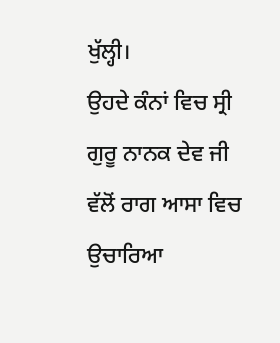ਖੁੱਲ੍ਹੀ।
ਉਹਦੇ ਕੰਨਾਂ ਵਿਚ ਸ੍ਰੀ ਗੁਰੂ ਨਾਨਕ ਦੇਵ ਜੀ ਵੱਲੋਂ ਰਾਗ ਆਸਾ ਵਿਚ ਉਚਾਰਿਆ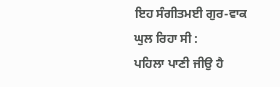ਇਹ ਸੰਗੀਤਮਈ ਗੁਰ-ਵਾਕ ਘੁਲ ਰਿਹਾ ਸੀ :
ਪਹਿਲਾ ਪਾਣੀ ਜੀਉ ਹੈ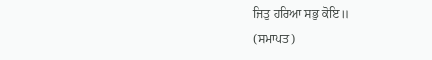ਜਿਤੁ ਹਰਿਆ ਸਭੁ ਕੋਇ॥
(ਸਮਾਪਤ)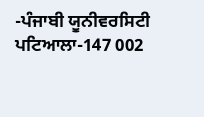-ਪੰਜਾਬੀ ਯੂਨੀਵਰਸਿਟੀ ਪਟਿਆਲਾ-147 002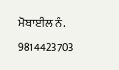ਮੋਬਾਈਲ ਨੰ. 9814423703